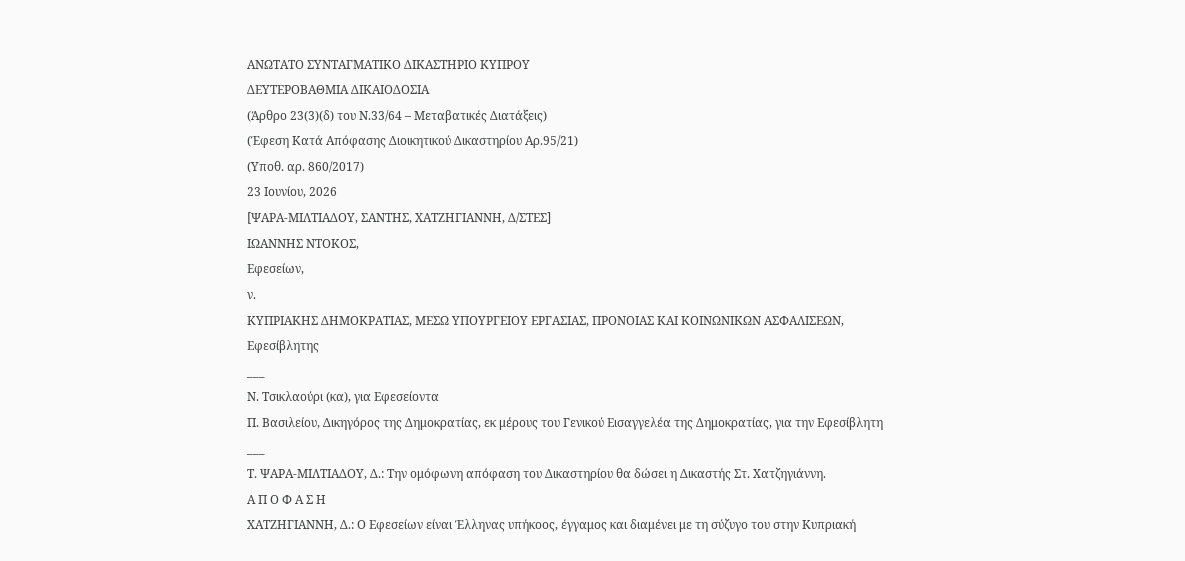ΑΝΩΤΑΤΟ ΣΥΝΤΑΓΜΑΤΙΚΟ ΔΙΚΑΣΤΗΡΙΟ ΚΥΠΡΟΥ
ΔΕΥΤΕΡΟΒΑΘΜΙΑ ΔΙΚΑΙΟΔΟΣΙΑ
(Άρθρο 23(3)(δ) του Ν.33/64 – Μεταβατικές Διατάξεις)
(Έφεση Κατά Απόφασης Διοικητικού Δικαστηρίου Αρ.95/21)
(Υποθ. αρ. 860/2017)
23 Ιουνίου, 2026
[ΨΑΡΑ-ΜΙΛΤΙΑΔΟΥ, ΣΑΝΤΗΣ, ΧΑΤΖΗΓΙΑΝΝΗ, Δ/ΣΤΕΣ]
ΙΩΑΝΝΗΣ ΝΤΟΚΟΣ,
Εφεσείων,
ν.
ΚΥΠΡΙΑΚΗΣ ΔΗΜΟΚΡΑΤΙΑΣ, ΜΕΣΩ ΥΠΟΥΡΓΕΙΟΥ ΕΡΓΑΣΙΑΣ, ΠΡΟΝΟΙΑΣ ΚΑΙ ΚΟΙΝΩΝΙΚΩΝ ΑΣΦΑΛΙΣΕΩΝ,
Εφεσίβλητης
___
Ν. Τσικλαούρι (κα), για Εφεσείοντα
Π. Βασιλείου, Δικηγόρος της Δημοκρατίας, εκ μέρους του Γενικού Εισαγγελέα της Δημοκρατίας, για την Εφεσίβλητη
___
Τ. ΨΑΡΑ-ΜΙΛΤΙΑΔΟΥ, Δ.: Την ομόφωνη απόφαση του Δικαστηρίου θα δώσει η Δικαστής Στ. Χατζηγιάννη.
Α Π Ο Φ Α Σ Η
ΧΑΤΖΗΓΙΑΝΝΗ, Δ.: Ο Εφεσείων είναι Έλληνας υπήκοος, έγγαμος και διαμένει με τη σύζυγο του στην Κυπριακή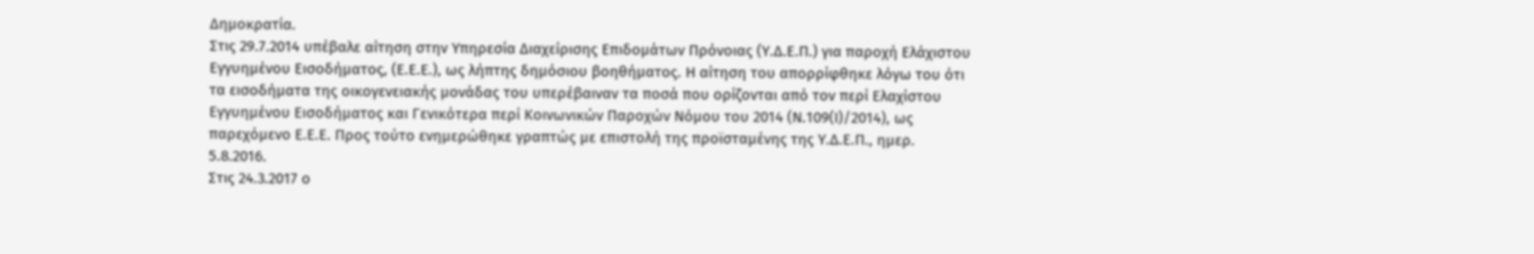Δημοκρατία.
Στις 29.7.2014 υπέβαλε αίτηση στην Υπηρεσία Διαχείρισης Επιδομάτων Πρόνοιας (Υ.Δ.Ε.Π.) για παροχή Ελάχιστου Εγγυημένου Εισοδήματος, (Ε.Ε.Ε.), ως λήπτης δημόσιου βοηθήματος. Η αίτηση του απορρίφθηκε λόγω του ότι τα εισοδήματα της οικογενειακής μονάδας του υπερέβαιναν τα ποσά που ορίζονται από τον περί Ελαχίστου Εγγυημένου Εισοδήματος και Γενικότερα περί Κοινωνικών Παροχών Νόμου του 2014 (Ν.109(Ι)/2014), ως παρεχόμενο Ε.Ε.Ε. Προς τούτο ενημερώθηκε γραπτώς με επιστολή της προϊσταμένης της Υ.Δ.Ε.Π., ημερ. 5.8.2016.
Στις 24.3.2017 ο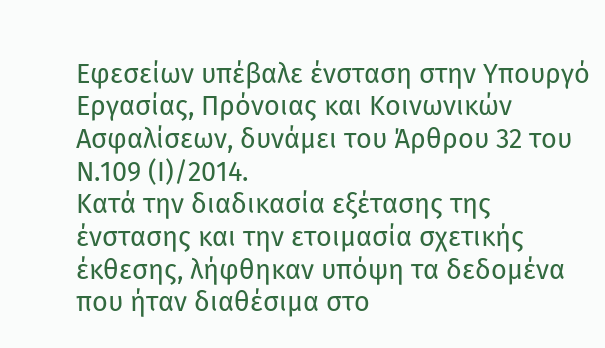Εφεσείων υπέβαλε ένσταση στην Υπουργό Εργασίας, Πρόνοιας και Κοινωνικών Ασφαλίσεων, δυνάμει του Άρθρου 32 του Ν.109 (Ι)/2014.
Κατά την διαδικασία εξέτασης της ένστασης και την ετοιμασία σχετικής έκθεσης, λήφθηκαν υπόψη τα δεδομένα που ήταν διαθέσιμα στο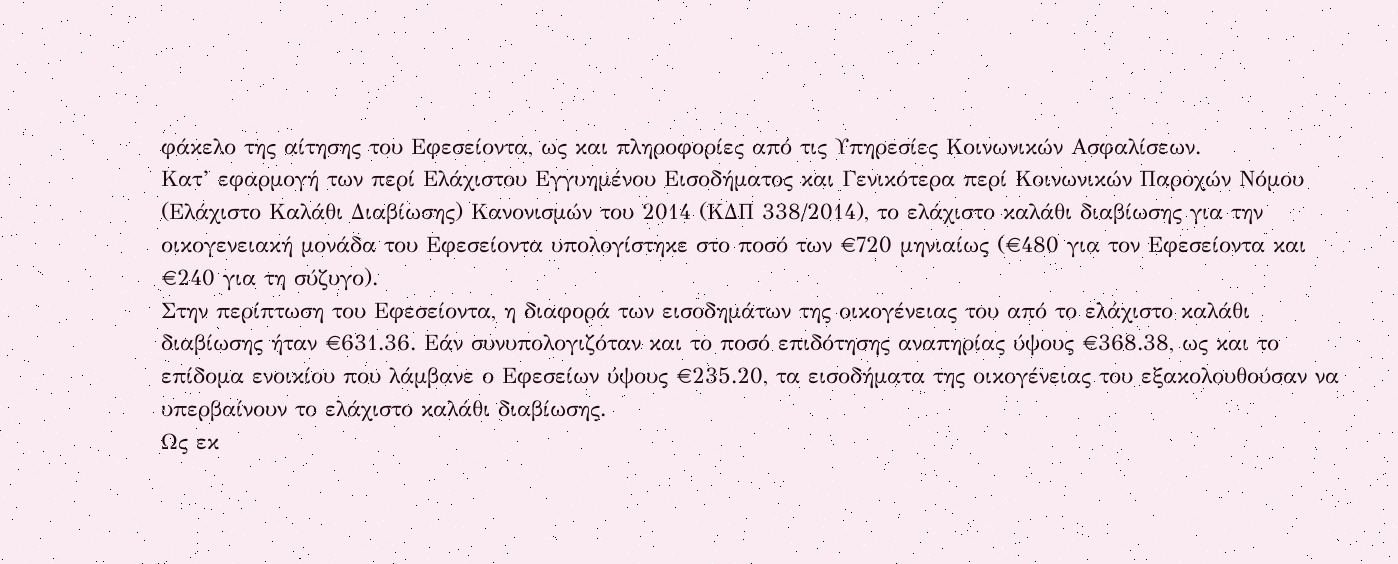φάκελο της αίτησης του Εφεσείοντα, ως και πληροφορίες από τις Υπηρεσίες Κοινωνικών Ασφαλίσεων.
Κατ’ εφαρμογή των περί Ελάχιστου Εγγυημένου Εισοδήματος και Γενικότερα περί Κοινωνικών Παροχών Νόμου (Ελάχιστο Καλάθι Διαβίωσης) Κανονισμών του 2014 (ΚΔΠ 338/2014), το ελάχιστο καλάθι διαβίωσης για την οικογενειακή μονάδα του Εφεσείοντα υπολογίστηκε στο ποσό των €720 μηνιαίως (€480 για τον Εφεσείοντα και €240 για τη σύζυγο).
Στην περίπτωση του Εφεσείοντα, η διαφορά των εισοδημάτων της οικογένειας του από το ελάχιστο καλάθι διαβίωσης ήταν €631.36. Εάν συνυπολογιζόταν και το ποσό επιδότησης αναπηρίας ύψους €368.38, ως και το επίδομα ενοικίου που λάμβανε ο Εφεσείων ύψους €235.20, τα εισοδήματα της οικογένειας του εξακολουθούσαν να υπερβαίνουν το ελάχιστο καλάθι διαβίωσης.
Ως εκ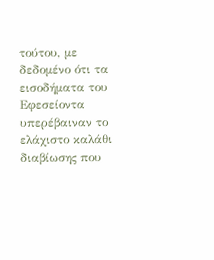τούτου, με δεδομένο ότι τα εισοδήματα του Εφεσείοντα υπερέβαιναν το ελάχιστο καλάθι διαβίωσης που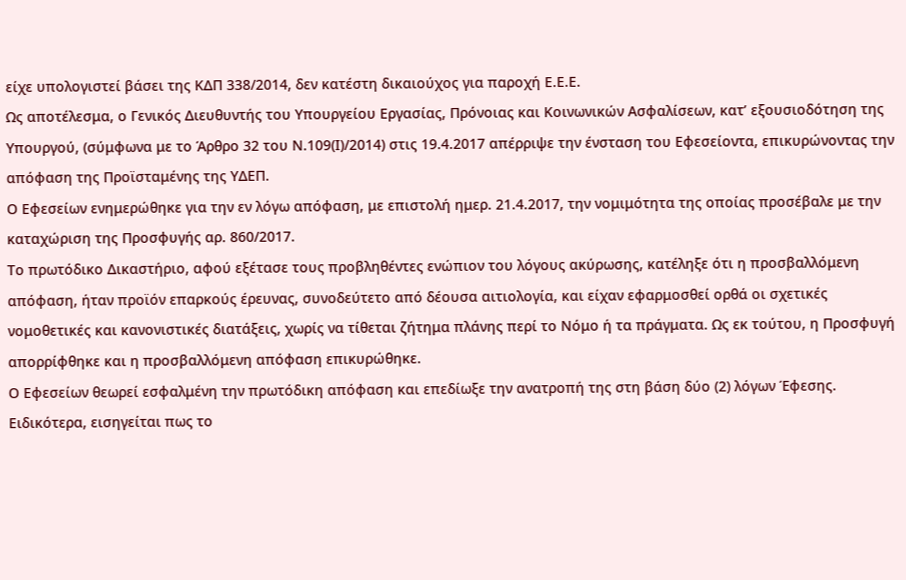είχε υπολογιστεί βάσει της ΚΔΠ 338/2014, δεν κατέστη δικαιούχος για παροχή Ε.Ε.Ε.
Ως αποτέλεσμα, ο Γενικός Διευθυντής του Υπουργείου Εργασίας, Πρόνοιας και Κοινωνικών Ασφαλίσεων, κατ’ εξουσιοδότηση της Υπουργού, (σύμφωνα με το Άρθρο 32 του Ν.109(Ι)/2014) στις 19.4.2017 απέρριψε την ένσταση του Εφεσείοντα, επικυρώνοντας την απόφαση της Προϊσταμένης της ΥΔΕΠ.
Ο Εφεσείων ενημερώθηκε για την εν λόγω απόφαση, με επιστολή ημερ. 21.4.2017, την νομιμότητα της οποίας προσέβαλε με την καταχώριση της Προσφυγής αρ. 860/2017.
Το πρωτόδικο Δικαστήριο, αφού εξέτασε τους προβληθέντες ενώπιον του λόγους ακύρωσης, κατέληξε ότι η προσβαλλόμενη απόφαση, ήταν προϊόν επαρκούς έρευνας, συνοδεύτετο από δέουσα αιτιολογία, και είχαν εφαρμοσθεί ορθά οι σχετικές νομοθετικές και κανονιστικές διατάξεις, χωρίς να τίθεται ζήτημα πλάνης περί το Νόμο ή τα πράγματα. Ως εκ τούτου, η Προσφυγή απορρίφθηκε και η προσβαλλόμενη απόφαση επικυρώθηκε.
Ο Εφεσείων θεωρεί εσφαλμένη την πρωτόδικη απόφαση και επεδίωξε την ανατροπή της στη βάση δύο (2) λόγων Έφεσης.
Ειδικότερα, εισηγείται πως το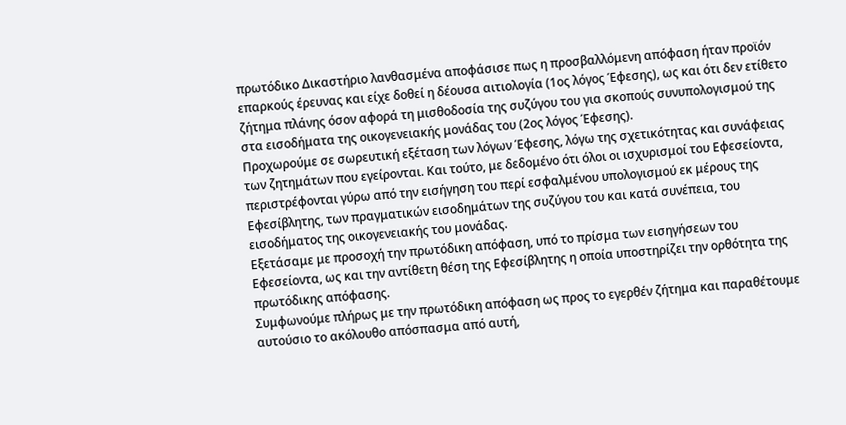πρωτόδικο Δικαστήριο λανθασμένα αποφάσισε πως η προσβαλλόμενη απόφαση ήταν προϊόν επαρκούς έρευνας και είχε δοθεί η δέουσα αιτιολογία (1ος λόγος Έφεσης), ως και ότι δεν ετίθετο ζήτημα πλάνης όσον αφορά τη μισθοδοσία της συζύγου του για σκοπούς συνυπολογισμού της στα εισοδήματα της οικογενειακής μονάδας του (2ος λόγος Έφεσης).
Προχωρούμε σε σωρευτική εξέταση των λόγων Έφεσης, λόγω της σχετικότητας και συνάφειας των ζητημάτων που εγείρονται. Και τούτο, με δεδομένο ότι όλοι οι ισχυρισμοί του Εφεσείοντα, περιστρέφονται γύρω από την εισήγηση του περί εσφαλμένου υπολογισμού εκ μέρους της Εφεσίβλητης, των πραγματικών εισοδημάτων της συζύγου του και κατά συνέπεια, του εισοδήματος της οικογενειακής του μονάδας.
Εξετάσαμε με προσοχή την πρωτόδικη απόφαση, υπό το πρίσμα των εισηγήσεων του Εφεσείοντα, ως και την αντίθετη θέση της Εφεσίβλητης η οποία υποστηρίζει την ορθότητα της πρωτόδικης απόφασης.
Συμφωνούμε πλήρως με την πρωτόδικη απόφαση ως προς το εγερθέν ζήτημα και παραθέτουμε αυτούσιο το ακόλουθο απόσπασμα από αυτή,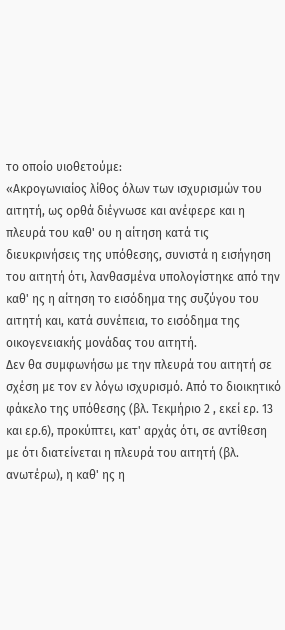το οποίο υιοθετούμε:
«Ακρογωνιαίος λίθος όλων των ισχυρισμών του αιτητή, ως ορθά διέγνωσε και ανέφερε και η πλευρά του καθ' ου η αίτηση κατά τις διευκρινήσεις της υπόθεσης, συνιστά η εισήγηση του αιτητή ότι, λανθασμένα υπολογίστηκε από την καθ' ης η αίτηση το εισόδημα της συζύγου του αιτητή και, κατά συνέπεια, το εισόδημα της οικογενειακής μονάδας του αιτητή.
Δεν θα συμφωνήσω με την πλευρά του αιτητή σε σχέση με τον εν λόγω ισχυρισμό. Από το διοικητικό φάκελο της υπόθεσης (βλ. Τεκμήριο 2 , εκεί ερ. 13 και ερ.6), προκύπτει, κατ' αρχάς ότι, σε αντίθεση με ότι διατείνεται η πλευρά του αιτητή (βλ. ανωτέρω), η καθ' ης η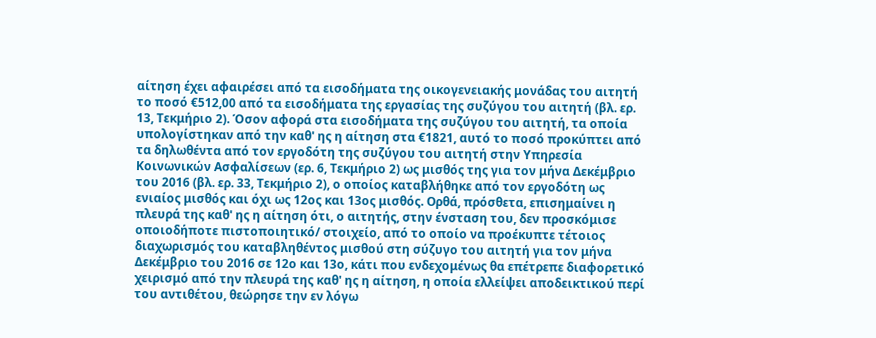αίτηση έχει αφαιρέσει από τα εισοδήματα της οικογενειακής μονάδας του αιτητή το ποσό €512,00 από τα εισοδήματα της εργασίας της συζύγου του αιτητή (βλ. ερ. 13, Τεκμήριο 2). Όσον αφορά στα εισοδήματα της συζύγου του αιτητή, τα οποία υπολογίστηκαν από την καθ' ης η αίτηση στα €1821, αυτό το ποσό προκύπτει από τα δηλωθέντα από τον εργοδότη της συζύγου του αιτητή στην Υπηρεσία Κοινωνικών Ασφαλίσεων (ερ. 6, Τεκμήριο 2) ως μισθός της για τον μήνα Δεκέμβριο του 2016 (βλ. ερ. 33, Τεκμήριο 2), ο οποίος καταβλήθηκε από τον εργοδότη ως ενιαίος μισθός και όχι ως 12ος και 13ος μισθός. Ορθά, πρόσθετα, επισημαίνει η πλευρά της καθ' ης η αίτηση ότι, ο αιτητής, στην ένσταση του, δεν προσκόμισε οποιοδήποτε πιστοποιητικό/ στοιχείο, από το οποίο να προέκυπτε τέτοιος διαχωρισμός του καταβληθέντος μισθού στη σύζυγο του αιτητή για τον μήνα Δεκέμβριο του 2016 σε 12ο και 13ο, κάτι που ενδεχομένως θα επέτρεπε διαφορετικό χειρισμό από την πλευρά της καθ' ης η αίτηση, η οποία ελλείψει αποδεικτικού περί του αντιθέτου, θεώρησε την εν λόγω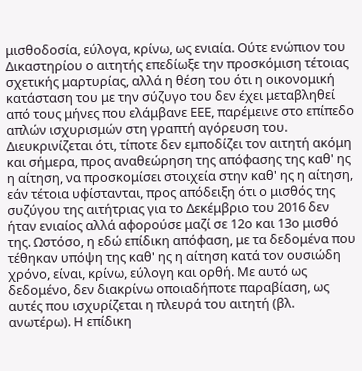μισθοδοσία, εύλογα, κρίνω, ως ενιαία. Ούτε ενώπιον του Δικαστηρίου ο αιτητής επεδίωξε την προσκόμιση τέτοιας σχετικής μαρτυρίας, αλλά η θέση του ότι η οικονομική κατάσταση του με την σύζυγο του δεν έχει μεταβληθεί από τους μήνες που ελάμβανε ΕΕΕ, παρέμεινε στο επίπεδο απλών ισχυρισμών στη γραπτή αγόρευση του. Διευκρινίζεται ότι, τίποτε δεν εμποδίζει τον αιτητή ακόμη και σήμερα, προς αναθεώρηση της απόφασης της καθ' ης η αίτηση, να προσκομίσει στοιχεία στην καθ' ης η αίτηση, εάν τέτοια υφίστανται, προς απόδειξη ότι ο μισθός της συζύγου της αιτήτριας για το Δεκέμβριο του 2016 δεν ήταν ενιαίος αλλά αφορούσε μαζί σε 12ο και 13ο μισθό της. Ωστόσο, η εδώ επίδικη απόφαση, με τα δεδομένα που τέθηκαν υπόψη της καθ' ης η αίτηση κατά τον ουσιώδη χρόνο, είναι, κρίνω, εύλογη και ορθή. Με αυτό ως δεδομένο, δεν διακρίνω οποιαδήποτε παραβίαση, ως αυτές που ισχυρίζεται η πλευρά του αιτητή (βλ. ανωτέρω). Η επίδικη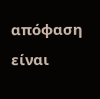απόφαση είναι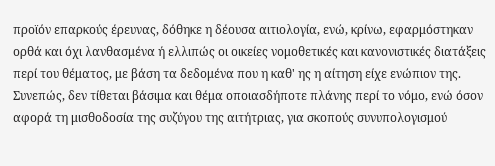προϊόν επαρκούς έρευνας, δόθηκε η δέουσα αιτιολογία, ενώ, κρίνω, εφαρμόστηκαν ορθά και όχι λανθασμένα ή ελλιπώς οι οικείες νομοθετικές και κανονιστικές διατάξεις περί του θέματος, με βάση τα δεδομένα που η καθ' ης η αίτηση είχε ενώπιον της. Συνεπώς, δεν τίθεται βάσιμα και θέμα οποιασδήποτε πλάνης περί το νόμο, ενώ όσον αφορά τη μισθοδοσία της συζύγου της αιτήτριας, για σκοπούς συνυπολογισμού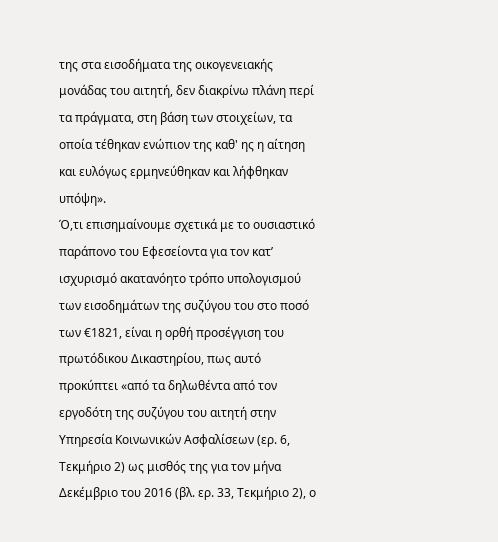της στα εισοδήματα της οικογενειακής μονάδας του αιτητή, δεν διακρίνω πλάνη περί τα πράγματα, στη βάση των στοιχείων, τα οποία τέθηκαν ενώπιον της καθ' ης η αίτηση και ευλόγως ερμηνεύθηκαν και λήφθηκαν υπόψη».
Ό,τι επισημαίνουμε σχετικά με το ουσιαστικό παράπονο του Εφεσείοντα για τον κατ’ ισχυρισμό ακατανόητο τρόπο υπολογισμού των εισοδημάτων της συζύγου του στο ποσό των €1821, είναι η ορθή προσέγγιση του πρωτόδικου Δικαστηρίου, πως αυτό προκύπτει «από τα δηλωθέντα από τον εργοδότη της συζύγου του αιτητή στην Υπηρεσία Κοινωνικών Ασφαλίσεων (ερ. 6, Τεκμήριο 2) ως μισθός της για τον μήνα Δεκέμβριο του 2016 (βλ. ερ. 33, Τεκμήριο 2), ο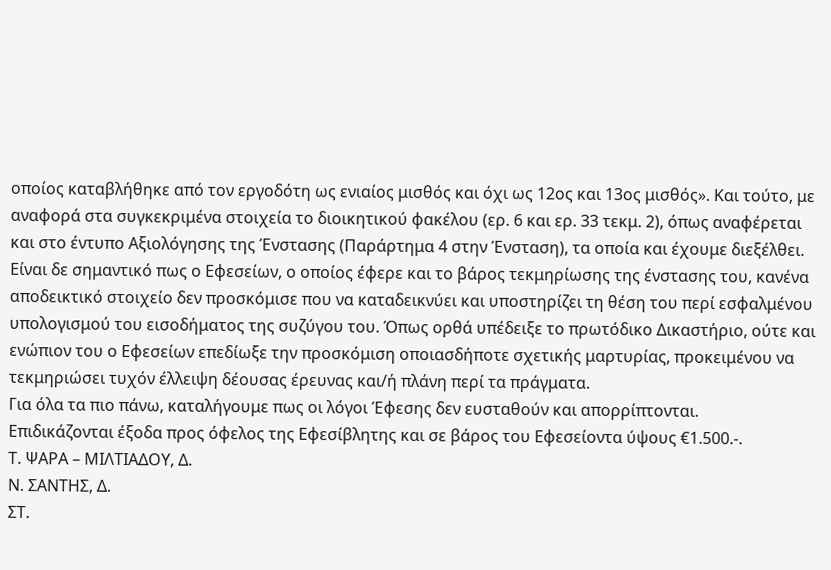οποίος καταβλήθηκε από τον εργοδότη ως ενιαίος μισθός και όχι ως 12ος και 13ος μισθός». Και τούτο, με αναφορά στα συγκεκριμένα στοιχεία το διοικητικού φακέλου (ερ. 6 και ερ. 33 τεκμ. 2), όπως αναφέρεται και στο έντυπο Αξιολόγησης της Ένστασης (Παράρτημα 4 στην Ένσταση), τα οποία και έχουμε διεξέλθει. Είναι δε σημαντικό πως ο Εφεσείων, ο οποίος έφερε και το βάρος τεκμηρίωσης της ένστασης του, κανένα αποδεικτικό στοιχείο δεν προσκόμισε που να καταδεικνύει και υποστηρίζει τη θέση του περί εσφαλμένου υπολογισμού του εισοδήματος της συζύγου του. Όπως ορθά υπέδειξε το πρωτόδικο Δικαστήριο, ούτε και ενώπιον του ο Εφεσείων επεδίωξε την προσκόμιση οποιασδήποτε σχετικής μαρτυρίας, προκειμένου να τεκμηριώσει τυχόν έλλειψη δέουσας έρευνας και/ή πλάνη περί τα πράγματα.
Για όλα τα πιο πάνω, καταλήγουμε πως οι λόγοι Έφεσης δεν ευσταθούν και απορρίπτονται.
Επιδικάζονται έξοδα προς όφελος της Εφεσίβλητης και σε βάρος του Εφεσείοντα ύψους €1.500.-.
Τ. ΨΑΡΑ – ΜΙΛΤΙΑΔΟΥ, Δ.
Ν. ΣΑΝΤΗΣ, Δ.
ΣΤ.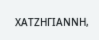ΧΑΤΖΗΓΙΑΝΝΗ,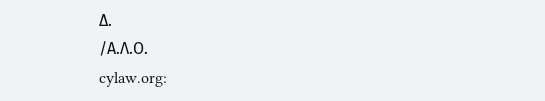Δ.
/Α.Λ.Ο.
cylaw.org: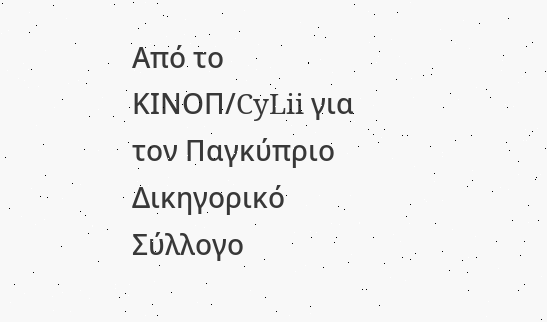Από το ΚΙΝOΠ/CyLii για τον Παγκύπριο Δικηγορικό Σύλλογο